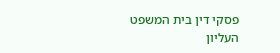פסקי דין בית המשפט העליון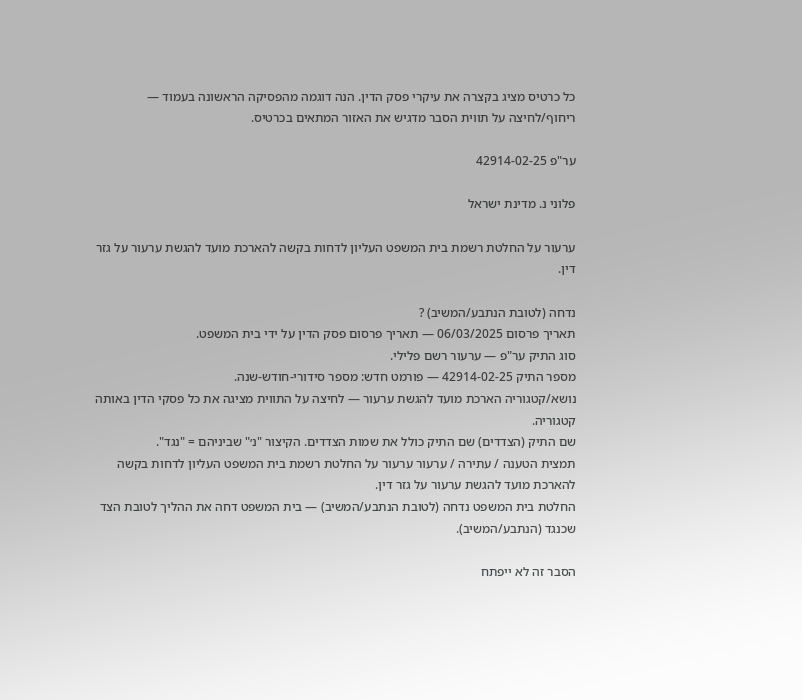כל כרטיס מציג בקצרה את עיקרי פסק הדין. הנה דוגמה מהפסיקה הראשונה בעמוד — ריחוף/לחיצה על תווית הסבר מדגיש את האזור המתאים בכרטיס.

ער"פ 42914-02-25

פלוני נ. מדינת ישראל

ערעור על החלטת רשמת בית המשפט העליון לדחות בקשה להארכת מועד להגשת ערעור על גזר דין.

נדחה (לטובת הנתבע/המשיב) ?
תאריך פרסום 06/03/2025 — תאריך פרסום פסק הדין על ידי בית המשפט.
סוג התיק ער"פ — ערעור רשם פלילי.
מספר התיק 42914-02-25 — פורמט חדש: מספר סידורי-חודש-שנה.
נושא/קטגוריה הארכת מועד להגשת ערעור — לחיצה על התווית מציגה את כל פסקי הדין באותה קטגוריה.
שם התיק (הצדדים) שם התיק כולל את שמות הצדדים. הקיצור "נ׳" שביניהם = "נגד".
תמצית הטענה / עתירה / ערעור ערעור על החלטת רשמת בית המשפט העליון לדחות בקשה להארכת מועד להגשת ערעור על גזר דין.
החלטת בית המשפט נדחה (לטובת הנתבע/המשיב) — בית המשפט דחה את ההליך לטובת הצד שכנגד (הנתבע/המשיב).

הסבר זה לא ייפתח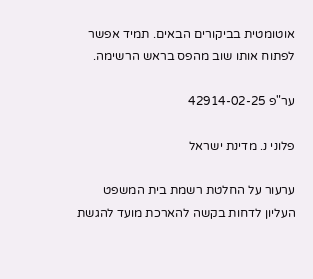אוטומטית בביקורים הבאים. תמיד אפשר לפתוח אותו שוב מהפס בראש הרשימה.

ער"פ 42914-02-25

פלוני נ. מדינת ישראל

ערעור על החלטת רשמת בית המשפט העליון לדחות בקשה להארכת מועד להגשת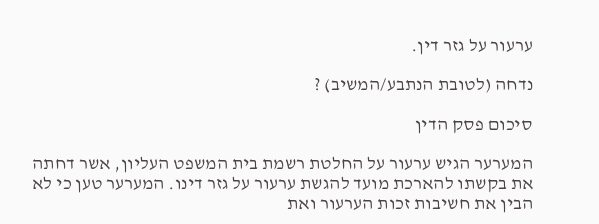ערעור על גזר דין.

נדחה (לטובת הנתבע/המשיב) ?

סיכום פסק הדין

המערער הגיש ערעור על החלטת רשמת בית המשפט העליון, אשר דחתה את בקשתו להארכת מועד להגשת ערעור על גזר דינו. המערער טען כי לא הבין את חשיבות זכות הערעור ואת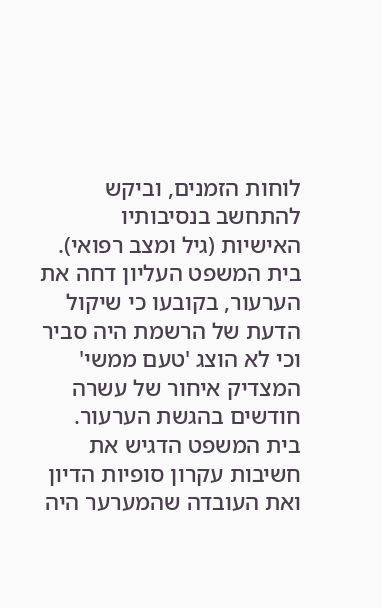לוחות הזמנים, וביקש להתחשב בנסיבותיו האישיות (גיל ומצב רפואי). בית המשפט העליון דחה את הערעור, בקובעו כי שיקול הדעת של הרשמת היה סביר וכי לא הוצג 'טעם ממשי' המצדיק איחור של עשרה חודשים בהגשת הערעור. בית המשפט הדגיש את חשיבות עקרון סופיות הדיון ואת העובדה שהמערער היה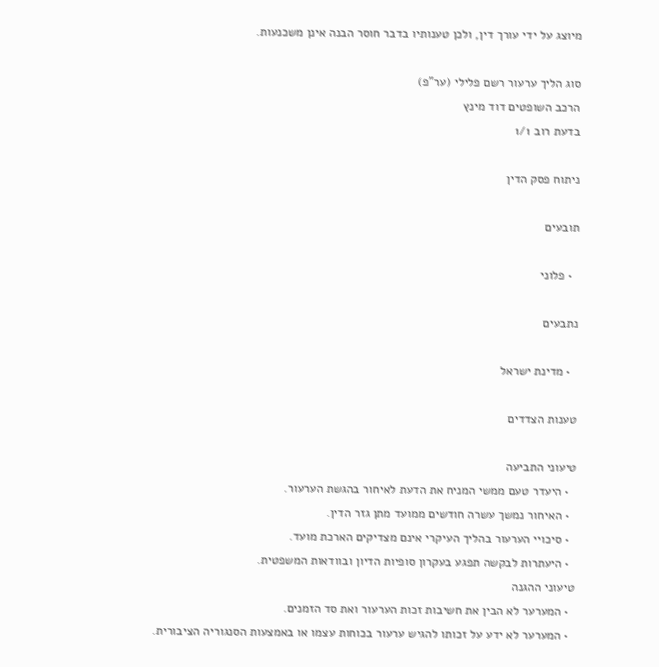מיוצג על ידי עורך דין, ולכן טענותיו בדבר חוסר הבנה אינן משכנעות.

סוג הליך ערעור רשם פלילי (ער"פ)
הרכב השופטים דוד מינץ
בדעת רוב 1/1

ניתוח פסק הדין

תובעים

  • פלוני

נתבעים

  • מדינת ישראל

טענות הצדדים

טיעוני התביעה
  • היעדר טעם ממשי המניח את הדעת לאיחור בהגשת הערעור.
  • האיחור נמשך עשרה חודשים ממועד מתן גזר הדין.
  • סיכויי הערעור בהליך העיקרי אינם מצדיקים הארכת מועד.
  • היעתרות לבקשה תפגע בעקרון סופיות הדיון ובוודאות המשפטית.
טיעוני ההגנה
  • המערער לא הבין את חשיבות זכות הערעור ואת סד הזמנים.
  • המערער לא ידע על זכותו להגיש ערעור בכוחות עצמו או באמצעות הסנגוריה הציבורית.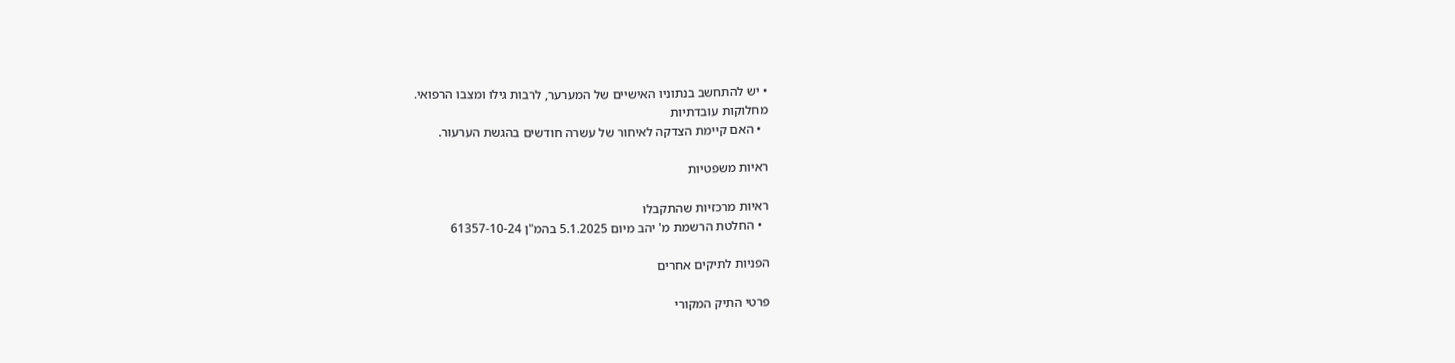• יש להתחשב בנתוניו האישיים של המערער, לרבות גילו ומצבו הרפואי.
מחלוקות עובדתיות
  • האם קיימת הצדקה לאיחור של עשרה חודשים בהגשת הערעור.

ראיות משפטיות

ראיות מרכזיות שהתקבלו
  • החלטת הרשמת מ' יהב מיום 5.1.2025 בהמ"ן 61357-10-24

הפניות לתיקים אחרים

פרטי התיק המקורי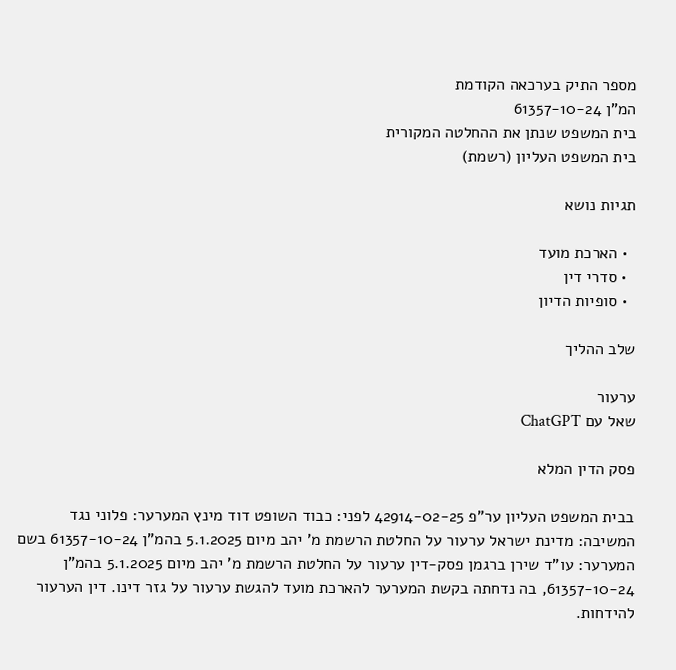מספר התיק בערכאה הקודמת
המ"ן 61357-10-24
בית המשפט שנתן את ההחלטה המקורית
בית המשפט העליון (רשמת)

תגיות נושא

  • הארכת מועד
  • סדרי דין
  • סופיות הדיון

שלב ההליך

ערעור
שאל עם ChatGPT

פסק הדין המלא

בבית המשפט העליון ער"פ 42914-02-25 לפני: כבוד השופט דוד מינץ המערער: פלוני נגד המשיבה: מדינת ישראל ערעור על החלטת הרשמת מ' יהב מיום 5.1.2025 בהמ"ן 61357-10-24 בשם המערער: עו"ד שירן ברגמן פסק-דין ערעור על החלטת הרשמת מ' יהב מיום 5.1.2025 בהמ"ן 61357-10-24, בה נדחתה בקשת המערער להארכת מועד להגשת ערעור על גזר דינו. דין הערעור להידחות.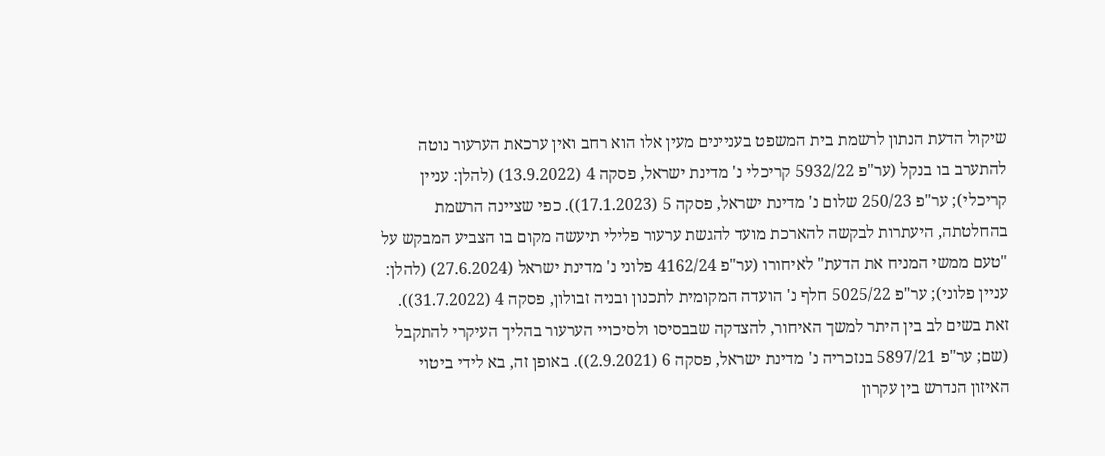שיקול הדעת הנתון לרשמת בית המשפט בעניינים מעין אלו הוא רחב ואין ערכאת הערעור נוטה להתערב בו בנקל (ער"פ 5932/22 קריכלי נ' מדינת ישראל, פסקה 4 (13.9.2022) (להלן: עניין קריכלי); ער"פ 250/23 שלום נ' מדינת ישראל, פסקה 5 (17.1.2023)). כפי שציינה הרשמת בהחלטתה, היעתרות לבקשה להארכת מועד להגשת ערעור פלילי תיעשה מקום בו הצביע המבקש על "טעם ממשי המניח את הדעת" לאיחורו (ער"פ 4162/24 פלוני נ' מדינת ישראל (27.6.2024) (להלן: עניין פלוני); ער"פ 5025/22 חלף נ' הועדה המקומית לתכנון ובניה זבולון, פסקה 4 (31.7.2022)). זאת בשים לב בין היתר למשך האיחור, להצדקה שבבסיסו ולסיכויי הערעור בהליך העיקרי להתקבל (שם; ער"פ 5897/21 בנזכריה נ' מדינת ישראל, פסקה 6 (2.9.2021)). באופן זה, בא לידי ביטוי האיזון הנדרש בין עקרון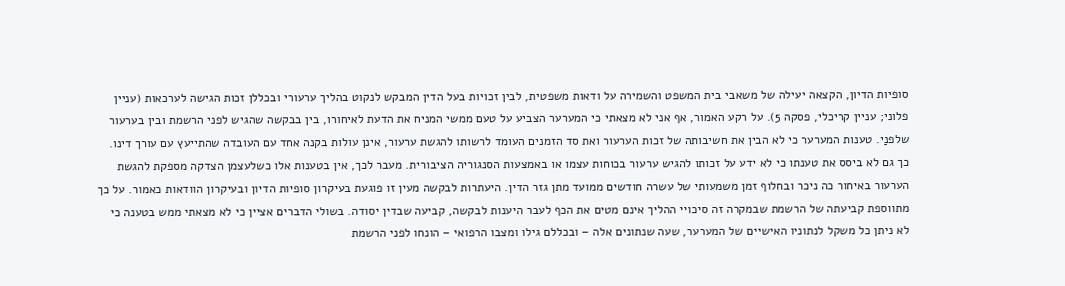סופיות הדיון, הקצאה יעילה של משאבי בית המשפט והשמירה על ודאות משפטית, לבין זכויות בעל הדין המבקש לנקוט בהליך ערעורי ובכללן זכות הגישה לערכאות (עניין פלוני; עניין קריכלי, פסקה 5). על רקע האמור, אף אני לא מצאתי כי המערער הצביע על טעם ממשי המניח את הדעת לאיחורו, בין בבקשה שהגיש לפני הרשמת ובין בערעור שלפנַי. טענות המערער כי לא הבין את חשיבותה של זכות הערעור ואת סד הזמנים העומד לרשותו להגשת ערעור, אינן עולות בקנה אחד עם העובדה שהתייעץ עם עורך דינו. כך גם לא ביסס את טענתו כי לא ידע על זכותו להגיש ערעור בכוחות עצמו או באמצעות הסנגוריה הציבורית. מעבר לכך, אין בטענות אלו כשלעצמן הצדקה מספקת להגשת הערעור באיחור כה ניכר ובחלוף זמן משמעותי של עשרה חודשים ממועד מתן גזר הדין. היעתרות לבקשה מעין זו פוגעת בעיקרון סופיות הדיון ובעיקרון הוודאות כאמור. על כך מתווספת קביעתה של הרשמת שבמקרה זה סיכויי ההליך אינם מטים את הכף לעבר היענות לבקשה, קביעה שבדין יסודה. בשולי הדברים אציין כי לא מצאתי ממש בטענה כי לא ניתן כל משקל לנתוניו האישיים של המערער, שעה שנתונים אלה – ובכללם גילו ומצבו הרפואי – הונחו לפני הרשמת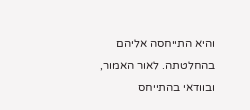והיא התייחסה אליהם בהחלטתה. לאור האמור, ובוודאי בהתייחס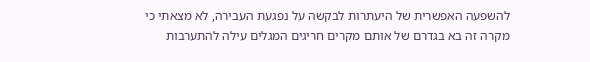להשפעה האפשרית של היעתרות לבקשה על נפגעת העבירה, לא מצאתי כי מקרה זה בא בגדרם של אותם מקרים חריגים המגלים עילה להתערבות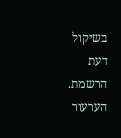בשיקול דעת הרשמת. הערעור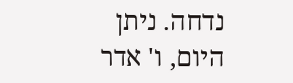נדחה. ניתן היום, ו' אדר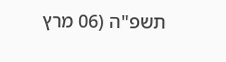תשפ"ה (06 מרץ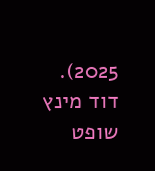2025). דוד מינץ שופט